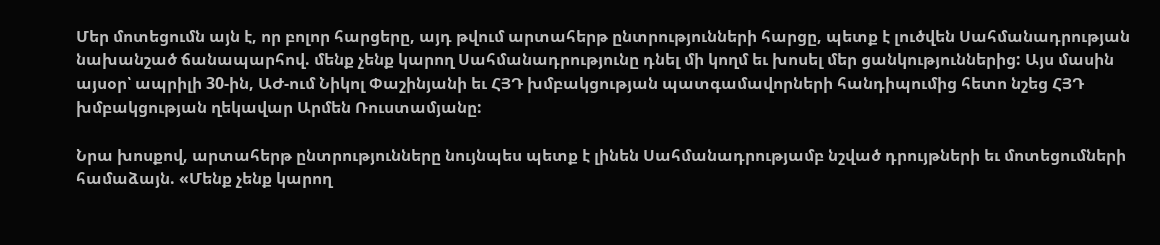Մեր մոտեցումն այն է, որ բոլոր հարցերը, այդ թվում արտահերթ ընտրությունների հարցը, պետք է լուծվեն Սահմանադրության նախանշած ճանապարհով. մենք չենք կարող Սահմանադրությունը դնել մի կողմ եւ խոսել մեր ցանկություններից: Այս մասին այսօր՝ ապրիլի 30-ին, ԱԺ-ում Նիկոլ Փաշինյանի եւ ՀՅԴ խմբակցության պատգամավորների հանդիպումից հետո նշեց ՀՅԴ խմբակցության ղեկավար Արմեն Ռուստամյանը:

Նրա խոսքով, արտահերթ ընտրությունները նույնպես պետք է լինեն Սահմանադրությամբ նշված դրույթների եւ մոտեցումների համաձայն. «Մենք չենք կարող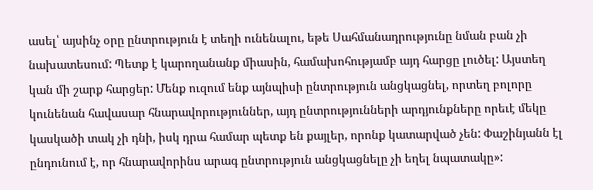ասել՝ այսինչ օրը ընտրություն է տեղի ունենալու, եթե Սահմանադրությունը նման բան չի նախատեսում: Պետք է կարողանանք միասին, համախոհությամբ այդ հարցը լուծել: Այստեղ կան մի շարք հարցեր: Մենք ուզում ենք այնպիսի ընտրություն անցկացնել, որտեղ բոլորը կունենան հավասար հնարավորություններ, այդ ընտրությունների արդյունքները որեւէ մեկը կասկածի տակ չի դնի, իսկ դրա համար պետք են քայլեր, որոնք կատարված չեն: Փաշինյանն էլ ընդունում է, որ հնարավորինս արագ ընտրություն անցկացնելը չի եղել նպատակը»: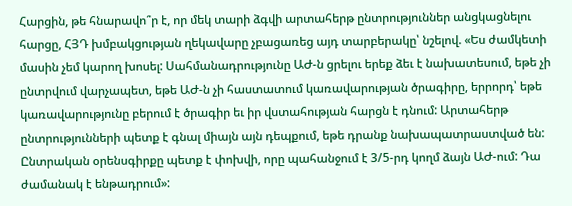Հարցին, թե հնարավո՞ր է, որ մեկ տարի ձգվի արտահերթ ընտրություններ անցկացնելու հարցը, ՀՅԴ խմբակցության ղեկավարը չբացառեց այդ տարբերակը՝ նշելով. «Ես ժամկետի մասին չեմ կարող խոսել: Սահմանադրությունը ԱԺ-ն ցրելու երեք ձեւ է նախատեսում, եթե չի ընտրվում վարչապետ, եթե ԱԺ-ն չի հաստատում կառավարության ծրագիրը, երրորդ՝ եթե կառավարությունը բերում է ծրագիր եւ իր վստահության հարցն է դնում: Արտահերթ ընտրությունների պետք է գնալ միայն այն դեպքում, եթե դրանք նախապատրաստված են: Ընտրական օրենսգիրքը պետք է փոխվի, որը պահանջում է 3/5-րդ կողմ ձայն ԱԺ-ում: Դա ժամանակ է ենթադրում»: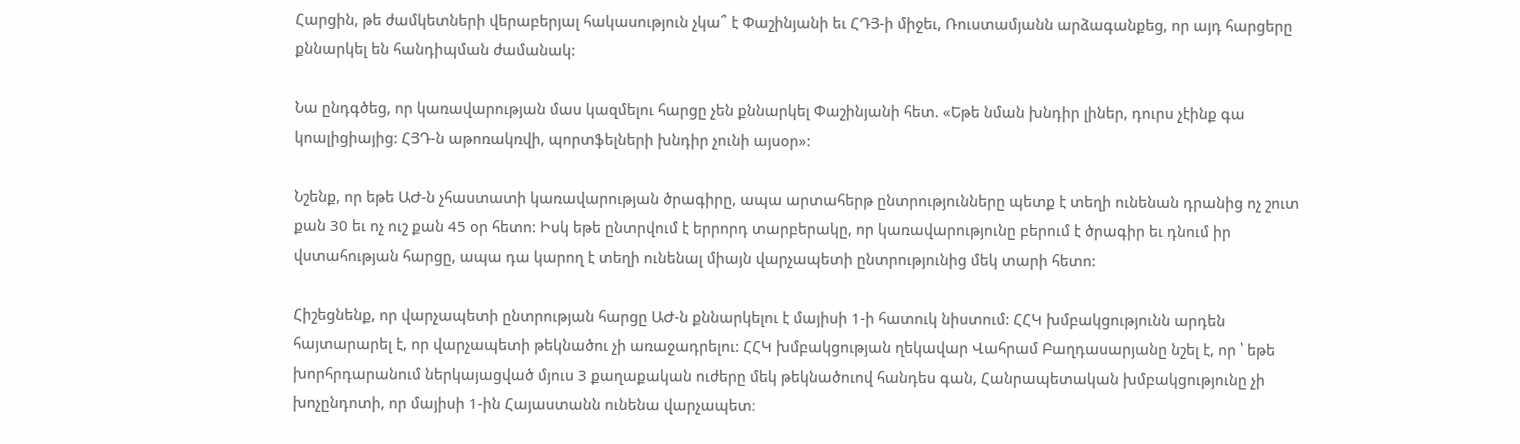Հարցին, թե ժամկետների վերաբերյալ հակասություն չկա՞ է Փաշինյանի եւ ՀԴՅ-ի միջեւ, Ռուստամյանն արձագանքեց, որ այդ հարցերը քննարկել են հանդիպման ժամանակ:

Նա ընդգծեց, որ կառավարության մաս կազմելու հարցը չեն քննարկել Փաշինյանի հետ. «Եթե նման խնդիր լիներ, դուրս չէինք գա կոալիցիայից: ՀՅԴ-ն աթոռակռվի, պորտֆելների խնդիր չունի այսօր»:

Նշենք, որ եթե ԱԺ-ն չհաստատի կառավարության ծրագիրը, ապա արտահերթ ընտրությունները պետք է տեղի ունենան դրանից ոչ շուտ քան 30 եւ ոչ ուշ քան 45 օր հետո: Իսկ եթե ընտրվում է երրորդ տարբերակը, որ կառավարությունը բերում է ծրագիր եւ դնում իր վստահության հարցը, ապա դա կարող է տեղի ունենալ միայն վարչապետի ընտրությունից մեկ տարի հետո:

Հիշեցնենք, որ վարչապետի ընտրության հարցը ԱԺ-ն քննարկելու է մայիսի 1-ի հատուկ նիստում: ՀՀԿ խմբակցությունն արդեն հայտարարել է, որ վարչապետի թեկնածու չի առաջադրելու: ՀՀԿ խմբակցության ղեկավար Վահրամ Բաղդասարյանը նշել է, որ ՝ եթե խորհրդարանում ներկայացված մյուս 3 քաղաքական ուժերը մեկ թեկնածուով հանդես գան, Հանրապետական խմբակցությունը չի խոչընդոտի, որ մայիսի 1-ին Հայաստանն ունենա վարչապետ։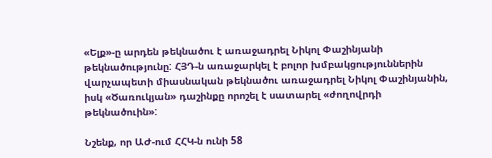«Ելք»-ը արդեն թեկնածու է առաջադրել Նիկոլ Փաշինյանի թեկնածությունը: ՀՅԴ-ն առաջարկել է բոլոր խմբակցություններին վարչապետի միասնական թեկնածու առաջադրել Նիկոլ Փաշինյանին, իսկ «Ծառուկյան» դաշինքը որոշել է սատարել «ժողովրդի թեկնածուին»:

Նշենք, որ ԱԺ-ում ՀՀԿ-ն ունի 58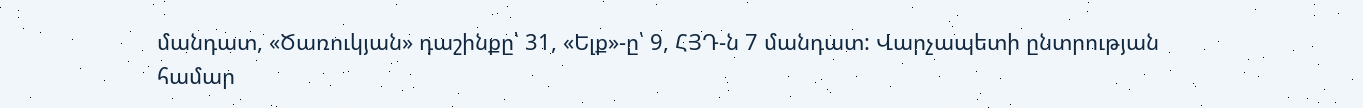մանդատ, «Ծառուկյան» դաշինքը՝ 31, «Ելք»-ը՝ 9, ՀՅԴ-ն 7 մանդատ: Վարչապետի ընտրության համար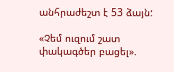անհրաժեշտ է 53 ձայն:

«Չեմ ուզում շատ փակագծեր բացել».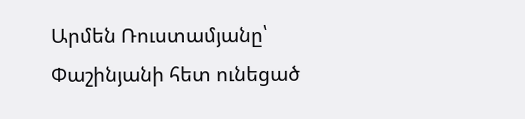Արմեն Ռուստամյանը՝ Փաշինյանի հետ ունեցած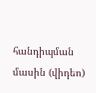հանդիպման մասին (վիդեո)